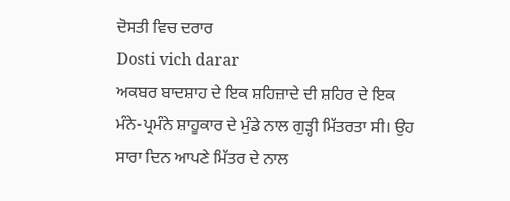ਦੋਸਤੀ ਵਿਚ ਦਰਾਰ
Dosti vich darar
ਅਕਬਰ ਬਾਦਸ਼ਾਹ ਦੇ ਇਕ ਸ਼ਹਿਜ਼ਾਦੇ ਦੀ ਸ਼ਹਿਰ ਦੇ ਇਕ ਮੰਨੇ-ਪ੍ਰਮੰਨੇ ਸ਼ਾਹੂਕਾਰ ਦੇ ਮੁੰਡੇ ਨਾਲ ਗੁੜ੍ਹੀ ਮਿੱਤਰਤਾ ਸੀ। ਉਹ ਸਾਰਾ ਦਿਨ ਆਪਣੇ ਮਿੱਤਰ ਦੇ ਨਾਲ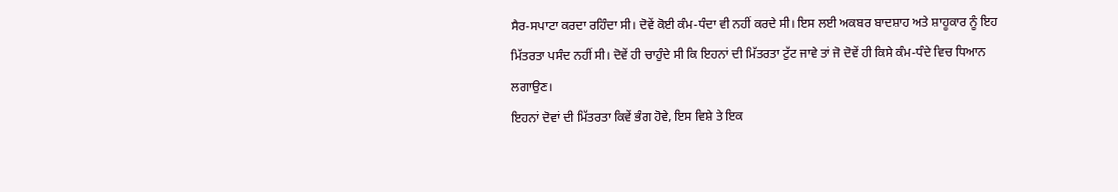ਸੈਰ-ਸਪਾਟਾ ਕਰਦਾ ਰਹਿੰਦਾ ਸੀ। ਦੋਵੇਂ ਕੋਈ ਕੰਮ-ਧੰਦਾ ਵੀ ਨਹੀਂ ਕਰਦੇ ਸੀ। ਇਸ ਲਈ ਅਕਬਰ ਬਾਦਸ਼ਾਹ ਅਤੇ ਸ਼ਾਹੂਕਾਰ ਨੂੰ ਇਹ ਮਿੱਤਰਤਾ ਪਸੰਦ ਨਹੀਂ ਸੀ। ਦੋਵੇਂ ਹੀ ਚਾਹੁੰਦੇ ਸੀ ਕਿ ਇਹਨਾਂ ਦੀ ਮਿੱਤਰਤਾ ਟੁੱਟ ਜਾਵੇ ਤਾਂ ਜੋ ਦੋਵੇਂ ਹੀ ਕਿਸੇ ਕੰਮ-ਧੰਦੇ ਵਿਚ ਧਿਆਨ ਲਗਾਉਣ।
ਇਹਨਾਂ ਦੋਵਾਂ ਦੀ ਮਿੱਤਰਤਾ ਕਿਵੇਂ ਭੰਗ ਹੋਵੇ, ਇਸ ਵਿਸ਼ੇ ਤੇ ਇਕ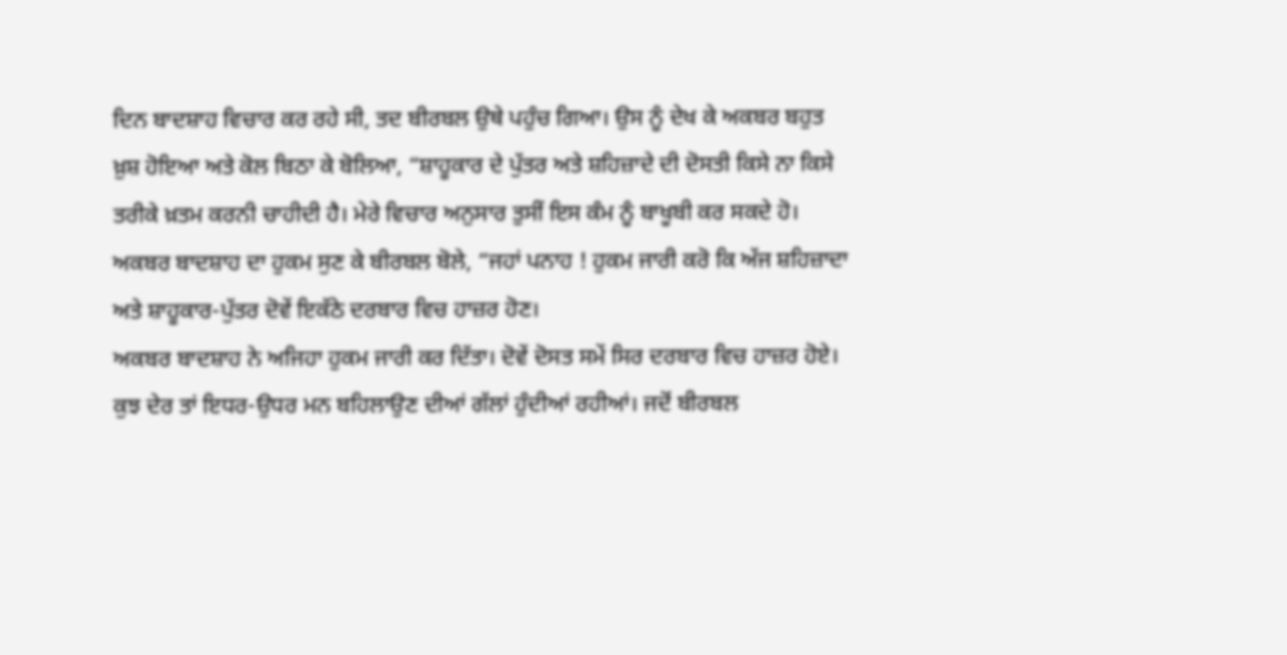ਦਿਨ ਬਾਦਸ਼ਾਹ ਵਿਚਾਰ ਕਰ ਰਹੇ ਸੀ, ਤਦ ਬੀਰਬਲ ਉਥੇ ਪਹੁੰਚ ਗਿਆ। ਉਸ ਨੂੰ ਦੇਖ ਕੇ ਅਕਬਰ ਬਹੁਤ ਖ਼ੁਸ਼ ਹੋਇਆ ਅਤੇ ਕੋਲ ਬਿਠਾ ਕੇ ਬੋਲਿਆ, “ਸ਼ਾਹੂਕਾਰ ਦੇ ਪੁੱਤਰ ਅਤੇ ਸ਼ਹਿਜ਼ਾਦੇ ਦੀ ਦੋਸਤੀ ਕਿਸੇ ਨਾ ਕਿਸੇ ਤਰੀਕੇ ਖ਼ਤਮ ਕਰਨੀ ਚਾਹੀਦੀ ਹੈ। ਮੇਰੇ ਵਿਚਾਰ ਅਨੁਸਾਰ ਤੁਸੀਂ ਇਸ ਕੰਮ ਨੂੰ ਬਾਖੂਬੀ ਕਰ ਸਕਦੇ ਹੋ।
ਅਕਬਰ ਬਾਦਸ਼ਾਹ ਦਾ ਹੁਕਮ ਸੁਣ ਕੇ ਬੀਰਬਲ ਬੋਲੇ, “ਜਹਾਂ ਪਨਾਹ ! ਹੁਕਮ ਜਾਰੀ ਕਰੋ ਕਿ ਅੱਜ ਸ਼ਹਿਜ਼ਾਦਾ ਅਤੇ ਸ਼ਾਹੂਕਾਰ-ਪੁੱਤਰ ਦੋਵੇਂ ਇਕੱਠੇ ਦਰਬਾਰ ਵਿਚ ਹਾਜ਼ਰ ਹੋਣ।
ਅਕਬਰ ਬਾਦਸ਼ਾਹ ਨੇ ਅਜਿਹਾ ਹੁਕਮ ਜਾਰੀ ਕਰ ਦਿੱਤਾ। ਦੋਵੇਂ ਦੋਸਤ ਸਮੇਂ ਸਿਰ ਦਰਬਾਰ ਵਿਚ ਹਾਜ਼ਰ ਹੋਏ। ਕੁਝ ਦੇਰ ਤਾਂ ਇਧਰ-ਉਧਰ ਮਨ ਬਹਿਲਾਉਣ ਦੀਆਂ ਗੱਲਾਂ ਹੁੰਦੀਆਂ ਰਹੀਆਂ। ਜਦੋਂ ਬੀਰਬਲ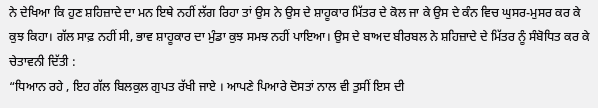ਨੇ ਦੇਖਿਆ ਕਿ ਹੁਣ ਸ਼ਹਿਜ਼ਾਦੇ ਦਾ ਮਨ ਇਥੇ ਨਹੀਂ ਲੱਗ ਰਿਹਾ ਤਾਂ ਉਸ ਨੇ ਉਸ ਦੇ ਸ਼ਾਹੂਕਾਰ ਮਿੱਤਰ ਦੇ ਕੋਲ ਜਾ ਕੇ ਉਸ ਦੇ ਕੰਨ ਵਿਚ ਘੁਸਰ-ਮੁਸਰ ਕਰ ਕੇ ਕੁਝ ਕਿਹਾ। ਗੱਲ ਸਾਫ਼ ਨਹੀਂ ਸੀ, ਭਾਵ ਸ਼ਾਹੂਕਾਰ ਦਾ ਮੁੰਡਾ ਕੁਝ ਸਮਝ ਨਹੀਂ ਪਾਇਆ। ਉਸ ਦੇ ਬਾਅਦ ਬੀਰਬਲ ਨੇ ਸ਼ਹਿਜ਼ਾਦੇ ਦੇ ਮਿੱਤਰ ਨੂੰ ਸੰਬੋਧਿਤ ਕਰ ਕੇ ਚੇਤਾਵਨੀ ਦਿੱਤੀ :
“ਧਿਆਨ ਰਹੇ , ਇਹ ਗੱਲ ਬਿਲਕੁਲ ਗੁਪਤ ਰੱਖੀ ਜਾਏ । ਆਪਣੇ ਪਿਆਰੇ ਦੋਸਤਾਂ ਨਾਲ ਵੀ ਤੁਸੀਂ ਇਸ ਦੀ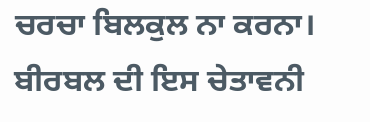ਚਰਚਾ ਬਿਲਕੁਲ ਨਾ ਕਰਨਾ।
ਬੀਰਬਲ ਦੀ ਇਸ ਚੇਤਾਵਨੀ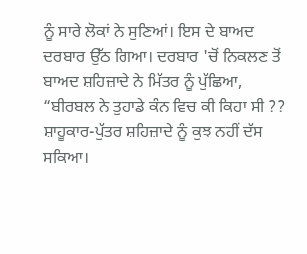ਨੂੰ ਸਾਰੇ ਲੋਕਾਂ ਨੇ ਸੁਣਿਆਂ। ਇਸ ਦੇ ਬਾਅਦ ਦਰਬਾਰ ਉੱਠ ਗਿਆ। ਦਰਬਾਰ 'ਚੋਂ ਨਿਕਲਣ ਤੋਂ ਬਾਅਦ ਸ਼ਹਿਜ਼ਾਦੇ ਨੇ ਮਿੱਤਰ ਨੂੰ ਪੁੱਛਿਆ, “ਬੀਰਬਲ ਨੇ ਤੁਹਾਡੇ ਕੰਨ ਵਿਚ ਕੀ ਕਿਹਾ ਸੀ ??
ਸ਼ਾਹੂਕਾਰ-ਪੁੱਤਰ ਸ਼ਹਿਜ਼ਾਦੇ ਨੂੰ ਕੁਝ ਨਹੀਂ ਦੱਸ ਸਕਿਆ।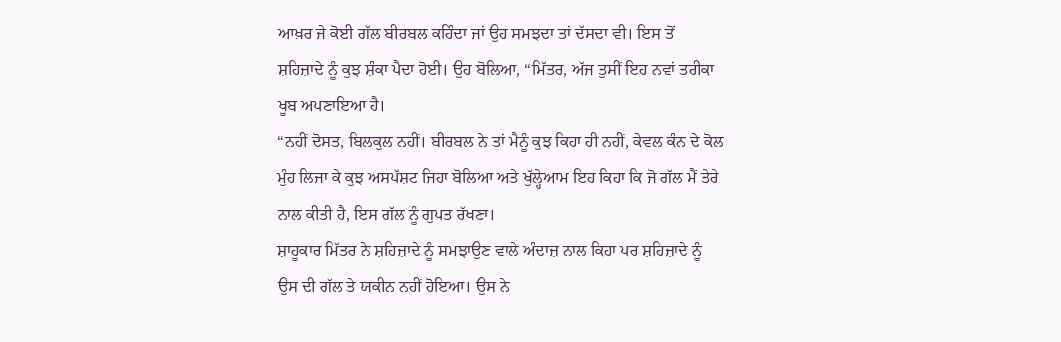ਆਖ਼ਰ ਜੇ ਕੋਈ ਗੱਲ ਬੀਰਬਲ ਕਹਿੰਦਾ ਜਾਂ ਉਹ ਸਮਝਦਾ ਤਾਂ ਦੱਸਦਾ ਵੀ। ਇਸ ਤੋਂ ਸ਼ਹਿਜ਼ਾਦੇ ਨੂੰ ਕੁਝ ਸ਼ੰਕਾ ਪੈਦਾ ਹੋਈ। ਉਹ ਬੋਲਿਆ, “ਮਿੱਤਰ, ਅੱਜ ਤੁਸੀਂ ਇਹ ਨਵਾਂ ਤਰੀਕਾ ਖੂਬ ਅਪਣਾਇਆ ਹੈ।
“ਨਹੀਂ ਦੋਸਤ, ਬਿਲਕੁਲ ਨਹੀਂ। ਬੀਰਬਲ ਨੇ ਤਾਂ ਮੈਨੂੰ ਕੁਝ ਕਿਹਾ ਹੀ ਨਹੀਂ, ਕੇਵਲ ਕੰਨ ਦੇ ਕੋਲ ਮੁੰਹ ਲਿਜਾ ਕੇ ਕੁਝ ਅਸਪੱਸ਼ਟ ਜਿਹਾ ਬੋਲਿਆ ਅਤੇ ਖੁੱਲ੍ਹੇਆਮ ਇਹ ਕਿਹਾ ਕਿ ਜੋ ਗੱਲ ਮੈਂ ਤੇਰੇ ਨਾਲ ਕੀਤੀ ਹੈ, ਇਸ ਗੱਲ ਨੂੰ ਗੁਪਤ ਰੱਖਣਾ।
ਸ਼ਾਹੂਕਾਰ ਮਿੱਤਰ ਨੇ ਸ਼ਹਿਜ਼ਾਦੇ ਨੂੰ ਸਮਝਾਉਣ ਵਾਲੇ ਅੰਦਾਜ਼ ਨਾਲ ਕਿਹਾ ਪਰ ਸ਼ਹਿਜ਼ਾਦੇ ਨੂੰ ਉਸ ਦੀ ਗੱਲ ਤੇ ਯਕੀਨ ਨਹੀਂ ਹੋਇਆ। ਉਸ ਨੇ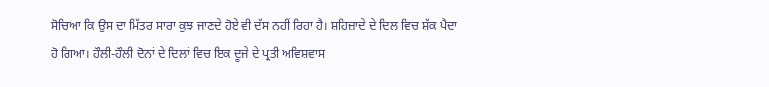ਸੋਚਿਆ ਕਿ ਉਸ ਦਾ ਮਿੱਤਰ ਸਾਰਾ ਕੁਝ ਜਾਣਦੇ ਹੋਏ ਵੀ ਦੱਸ ਨਹੀਂ ਰਿਹਾ ਹੈ। ਸ਼ਹਿਜ਼ਾਦੇ ਦੇ ਦਿਲ ਵਿਚ ਸ਼ੱਕ ਪੈਦਾ ਹੋ ਗਿਆ। ਹੌਲੀ-ਹੌਲੀ ਦੋਨਾਂ ਦੇ ਦਿਲਾਂ ਵਿਚ ਇਕ ਦੂਜੇ ਦੇ ਪ੍ਰਤੀ ਅਵਿਸ਼ਵਾਸ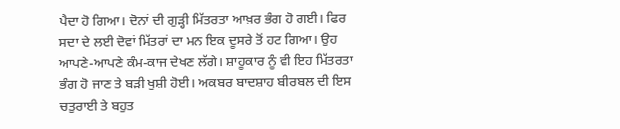ਪੈਦਾ ਹੋ ਗਿਆ। ਦੋਨਾਂ ਦੀ ਗੁੜ੍ਹੀ ਮਿੱਤਰਤਾ ਆਖ਼ਰ ਭੰਗ ਹੋ ਗਈ। ਫਿਰ ਸਦਾ ਦੇ ਲਈ ਦੋਵਾਂ ਮਿੱਤਰਾਂ ਦਾ ਮਨ ਇਕ ਦੂਸਰੇ ਤੋਂ ਹਟ ਗਿਆ। ਉਹ ਆਪਣੇ-ਆਪਣੇ ਕੰਮ-ਕਾਜ ਦੇਖਣ ਲੱਗੇ। ਸ਼ਾਹੂਕਾਰ ਨੂੰ ਵੀ ਇਹ ਮਿੱਤਰਤਾ ਭੰਗ ਹੋ ਜਾਣ ਤੇ ਬੜੀ ਖੁਸ਼ੀ ਹੋਈ। ਅਕਬਰ ਬਾਦਸ਼ਾਹ ਬੀਰਬਲ ਦੀ ਇਸ ਚਤੁਰਾਈ ਤੇ ਬਹੁਤ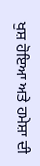ਖੁਸ਼ ਹੋਇਆ ਅਤੇ ਹਮੇਸ਼ਾ ਦੀ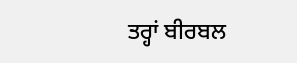ਤਰ੍ਹਾਂ ਬੀਰਬਲ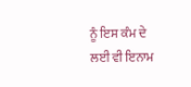ਨੂੰ ਇਸ ਕੰਮ ਦੇ ਲਈ ਵੀ ਇਨਾਮ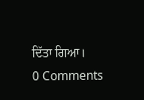ਦਿੱਤਾ ਗਿਆ।
0 Comments